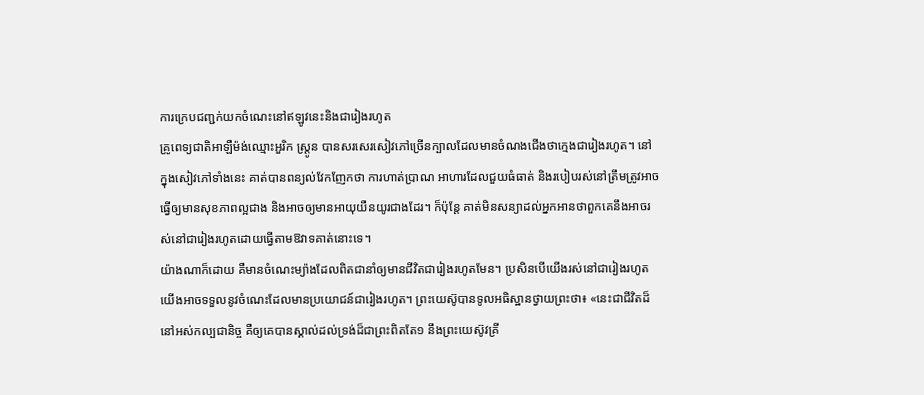ការក្រេបជញ្ជក់យកចំណេះនៅឥឡូវនេះនិងជារៀងរហូត
គ្រូពេទ្យជាតិអាឡឺម៉ង់ឈ្មោះអួរិក ស្ត្រូន បានសរសេរសៀវភៅច្រើនក្បាលដែលមានចំណងជើងថាក្មេងជារៀងរហូត។ នៅក្នុងសៀវភៅទាំងនេះ គាត់បានពន្យល់វែកញែកថា ការហាត់ប្រាណ អាហារដែលជួយធំធាត់ និងរបៀបរស់នៅត្រឹមត្រូវអាចធ្វើឲ្យមានសុខភាពល្អជាង និងអាចឲ្យមានអាយុយឺនយូរជាងដែរ។ ក៏ប៉ុន្តែ គាត់មិនសន្យាដល់អ្នកអានថាពួកគេនឹងអាចរស់នៅជារៀងរហូតដោយធ្វើតាមឱវាទគាត់នោះទេ។
យ៉ាងណាក៏ដោយ គឺមានចំណេះម្យ៉ាងដែលពិតជានាំឲ្យមានជីវិតជារៀងរហូតមែន។ ប្រសិនបើយើងរស់នៅជារៀងរហូត យើងអាចទទួលនូវចំណេះដែលមានប្រយោជន៍ជារៀងរហូត។ ព្រះយេស៊ូបានទូលអធិស្ឋានថ្វាយព្រះថា៖ «នេះជាជីវិតដ៏នៅអស់កល្បជានិច្ច គឺឲ្យគេបានស្គាល់ដល់ទ្រង់ដ៏ជាព្រះពិតតែ១ នឹងព្រះយេស៊ូវគ្រី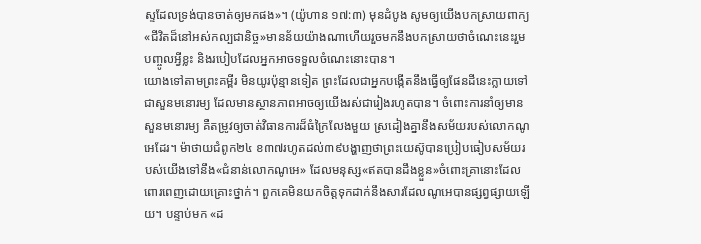ស្ទដែលទ្រង់បានចាត់ឲ្យមកផង»។ (យ៉ូហាន ១៧:៣) មុនដំបូង សូមឲ្យយើងបកស្រាយពាក្យ«ជីវិតដ៏នៅអស់កល្បជានិច្ច»មានន័យយ៉ាងណាហើយរួចមកនឹងបកស្រាយថាចំណេះនេះរួមបញ្ចូលអ្វីខ្លះ និងរបៀបដែលអ្នកអាចទទួលចំណេះនោះបាន។
យោងទៅតាមព្រះគម្ពីរ មិនយូរប៉ុន្មានទៀត ព្រះដែលជាអ្នកបង្កើតនឹងធ្វើឲ្យផែនដីនេះក្លាយទៅជាសួនមនោរម្យ ដែលមានស្ថានភាពអាចឲ្យយើងរស់ជារៀងរហូតបាន។ ចំពោះការនាំឲ្យមានសួនមនោរម្យ គឺតម្រូវឲ្យចាត់វិធានការដ៏ធំក្រៃលែងមួយ ស្រដៀងគ្នានឹងសម័យរបស់លោកណូអេដែរ។ ម៉ាថាយជំពូក២៤ ខ៣៧រហូតដល់៣៩បង្ហាញថាព្រះយេស៊ូបានប្រៀបធៀបសម័យរបស់យើងទៅនឹង«ជំនាន់លោកណូអេ» ដែលមនុស្ស«ឥតបានដឹងខ្លួន»ចំពោះគ្រានោះដែលពោរពេញដោយគ្រោះថ្នាក់។ ពួកគេមិនយកចិត្តទុកដាក់នឹងសារដែលណូអេបានផ្សព្វផ្សាយឡើយ។ បន្ទាប់មក «ដ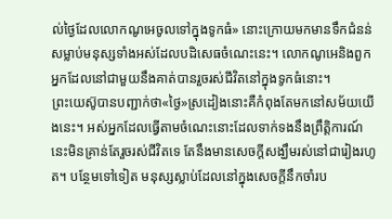ល់ថ្ងៃដែលលោកណូអេចូលទៅក្នុងទូកធំ» នោះក្រោយមកមានទឹកជំនន់សម្លាប់មនុស្សទាំងអស់ដែលបដិសេធចំណេះនេះ។ លោកណូអេនិងពួកអ្នកដែលនៅជាមួយនឹងគាត់បានរួចរស់ជីវិតនៅក្នុងទូកធំនោះ។
ព្រះយេស៊ូបានបញ្ជាក់ថា«ថ្ងៃ»ស្រដៀងនោះគឺកំពុងតែមកនៅសម័យយើងនេះ។ អស់អ្នកដែលធ្វើតាមចំណេះនោះដែលទាក់ទងនឹងព្រឹត្ដិការណ៍នេះមិនគ្រាន់តែរួចរស់ជីវិតទេ តែនឹងមានសេចក្ដីសង្ឃឹមរស់នៅជារៀងរហូត។ បន្ថែមទៅទៀត មនុស្សស្លាប់ដែលនៅក្នុងសេចក្ដីនឹកចាំរប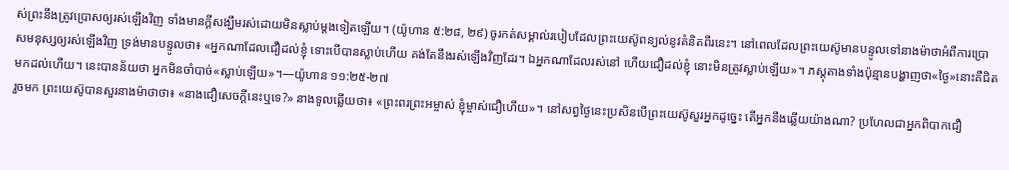ស់ព្រះនឹងត្រូវប្រោសឲ្យរស់ឡើងវិញ ទាំងមានក្ដីសង្ឃឹមរស់ដោយមិនស្លាប់ម្ដងទៀតឡើយ។ (យ៉ូហាន ៥:២៨, ២៩) ចូរកត់សម្គាល់របៀបដែលព្រះយេស៊ូពន្យល់នូវគំនិតពីរនេះ។ នៅពេលដែលព្រះយេស៊ូមានបន្ទូលទៅនាងម៉ាថាអំពីការប្រោសមនុស្សឲ្យរស់ឡើងវិញ ទ្រង់មានបន្ទូលថា៖ «អ្នកណាដែលជឿដល់ខ្ញុំ ទោះបើបានស្លាប់ហើយ គង់តែនឹងរស់ឡើងវិញដែរ។ ឯអ្នកណាដែលរស់នៅ ហើយជឿដល់ខ្ញុំ នោះមិនត្រូវស្លាប់ឡើយ»។ ភស្តុតាងទាំងប៉ុន្មានបង្ហាញថា«ថ្ងៃ»នោះគឺជិតមកដល់ហើយ។ នេះបានន័យថា អ្នកមិនចាំបាច់«ស្លាប់ឡើយ»។—យ៉ូហាន ១១:២៥-២៧
រួចមក ព្រះយេស៊ូបានសួរនាងម៉ាថាថា៖ «នាងជឿសេចក្ដីនេះឬទេ?» នាងទូលឆ្លើយថា៖ «ព្រះពរព្រះអម្ចាស់ ខ្ញុំម្ចាស់ជឿហើយ»។ នៅសព្វថ្ងៃនេះប្រសិនបើព្រះយេស៊ូសួរអ្នកដូច្នេះ តើអ្នកនឹងឆ្លើយយ៉ាងណា? ប្រហែលជាអ្នកពិបាកជឿ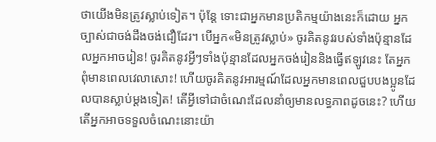ថាយើងមិនត្រូវស្លាប់ទៀត។ ប៉ុន្តែ ទោះជាអ្នកមានប្រតិកម្មយ៉ាងនេះក៏ដោយ អ្នកច្បាស់ជាចង់ដឹងចង់ជឿដែរ។ បើអ្នក«មិនត្រូវស្លាប់» ចូរគិតនូវរបស់ទាំងប៉ុន្មានដែលអ្នកអាចរៀន! ចូរគិតនូវអ្វីៗទាំងប៉ុន្មានដែលអ្នកចង់រៀននិងធ្វើឥឡូវនេះ តែអ្នកពុំមានពេលវេលាសោះ! ហើយចូរគិតនូវអារម្មណ៍ដែលអ្នកមានពេលជួបបងប្អូនដែលបានស្លាប់ម្ដងទៀត! តើអ្វីទៅជាចំណេះដែលនាំឲ្យមានលទ្ធភាពដូចនេះ? ហើយតើអ្នកអាចទទួលចំណេះនោះយ៉ា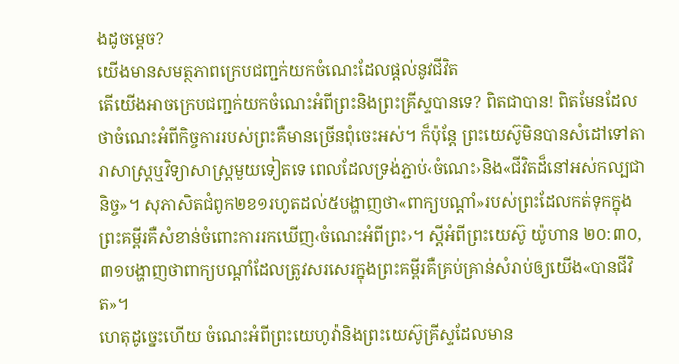ងដូចម្ដេច?
យើងមានសមត្ថភាពក្រេបជញ្ជក់យកចំណេះដែលផ្ដល់នូវជីវិត
តើយើងអាចក្រេបជញ្ជក់យកចំណេះអំពីព្រះនិងព្រះគ្រីស្ទបានទេ? ពិតជាបាន! ពិតមែនដែលថាចំណេះអំពីកិច្ចការរបស់ព្រះគឺមានច្រើនពុំចេះអស់។ ក៏ប៉ុន្តែ ព្រះយេស៊ូមិនបានសំដៅទៅតារាសាស្ត្រឬវិទ្យាសាស្ត្រមួយទៀតទេ ពេលដែលទ្រង់ភ្ជាប់‹ចំណេះ›និង«ជីវិតដ៏នៅអស់កល្បជានិច្ច»។ សុភាសិតជំពូក២ខ១រហូតដល់៥បង្ហាញថា«ពាក្យបណ្ដាំ»របស់ព្រះដែលកត់ទុកក្នុងព្រះគម្ពីរគឺសំខាន់ចំពោះការរកឃើញ‹ចំណេះអំពីព្រះ›។ ស្តីអំពីព្រះយេស៊ូ យ៉ូហាន ២០:៣០, ៣១បង្ហាញថាពាក្យបណ្ដាំដែលត្រូវសរសេរក្នុងព្រះគម្ពីរគឺគ្រប់គ្រាន់សំរាប់ឲ្យយើង«បានជីវិត»។
ហេតុដូច្នេះហើយ ចំណេះអំពីព្រះយេហូវ៉ានិងព្រះយេស៊ូគ្រីស្ទដែលមាន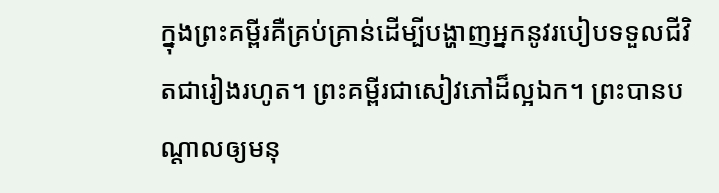ក្នុងព្រះគម្ពីរគឺគ្រប់គ្រាន់ដើម្បីបង្ហាញអ្នកនូវរបៀបទទួលជីវិតជារៀងរហូត។ ព្រះគម្ពីរជាសៀវភៅដ៏ល្អឯក។ ព្រះបានបណ្ដាលឲ្យមនុ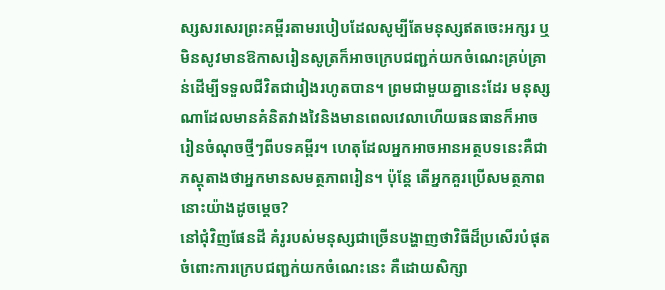ស្សសរសេរព្រះគម្ពីរតាមរបៀបដែលសូម្បីតែមនុស្សឥតចេះអក្សរ ឬមិនសូវមានឱកាសរៀនសូត្រក៏អាចក្រេបជញ្ជក់យកចំណេះគ្រប់គ្រាន់ដើម្បីទទួលជីវិតជារៀងរហូតបាន។ ព្រមជាមួយគ្នានេះដែរ មនុស្សណាដែលមានគំនិតវាងវៃនិងមានពេលវេលាហើយធនធានក៏អាចរៀនចំណុចថ្មីៗពីបទគម្ពីរ។ ហេតុដែលអ្នកអាចអានអត្ថបទនេះគឺជាភស្តុតាងថាអ្នកមានសមត្ថភាពរៀន។ ប៉ុន្តែ តើអ្នកគួរប្រើសមត្ថភាពនោះយ៉ាងដូចម្ដេច?
នៅជុំវិញផែនដី គំរូរបស់មនុស្សជាច្រើនបង្ហាញថាវិធីដ៏ប្រសើរបំផុតចំពោះការក្រេបជញ្ជក់យកចំណេះនេះ គឺដោយសិក្សា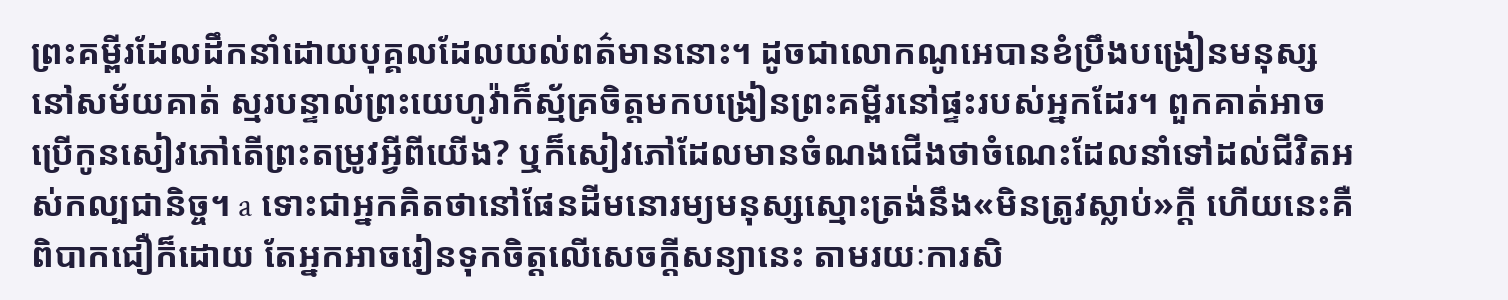ព្រះគម្ពីរដែលដឹកនាំដោយបុគ្គលដែលយល់ពត៌មាននោះ។ ដូចជាលោកណូអេបានខំប្រឹងបង្រៀនមនុស្សនៅសម័យគាត់ ស្មរបន្ទាល់ព្រះយេហូវ៉ាក៏ស្ម័គ្រចិត្តមកបង្រៀនព្រះគម្ពីរនៅផ្ទះរបស់អ្នកដែរ។ ពួកគាត់អាចប្រើកូនសៀវភៅតើព្រះតម្រូវអ្វីពីយើង? ឬក៏សៀវភៅដែលមានចំណងជើងថាចំណេះដែលនាំទៅដល់ជីវិតអស់កល្បជានិច្ច។ a ទោះជាអ្នកគិតថានៅផែនដីមនោរម្យមនុស្សស្មោះត្រង់នឹង«មិនត្រូវស្លាប់»ក្ដី ហើយនេះគឺពិបាកជឿក៏ដោយ តែអ្នកអាចរៀនទុកចិត្តលើសេចក្ដីសន្យានេះ តាមរយៈការសិ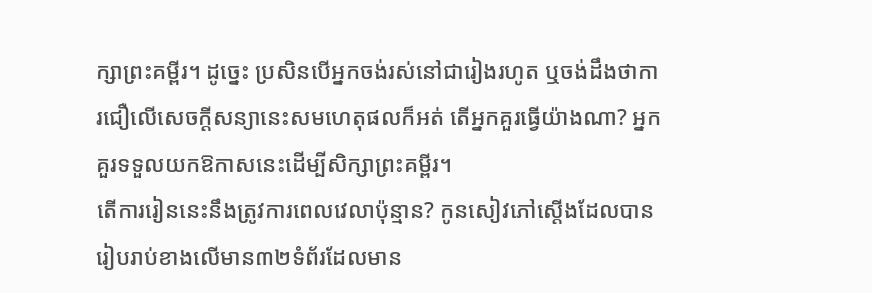ក្សាព្រះគម្ពីរ។ ដូច្នេះ ប្រសិនបើអ្នកចង់រស់នៅជារៀងរហូត ឬចង់ដឹងថាការជឿលើសេចក្ដីសន្យានេះសមហេតុផលក៏អត់ តើអ្នកគួរធ្វើយ៉ាងណា? អ្នកគួរទទួលយកឱកាសនេះដើម្បីសិក្សាព្រះគម្ពីរ។
តើការរៀននេះនឹងត្រូវការពេលវេលាប៉ុន្មាន? កូនសៀវភៅស្តើងដែលបានរៀបរាប់ខាងលើមាន៣២ទំព័រដែលមាន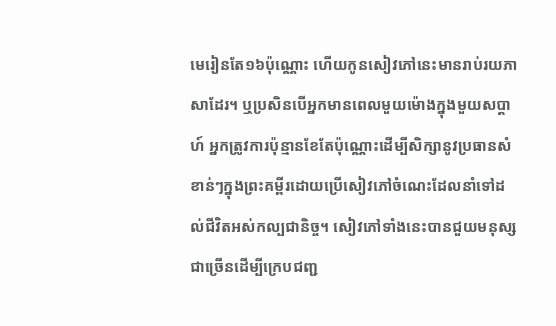មេរៀនតែ១៦ប៉ុណ្ណោះ ហើយកូនសៀវភៅនេះមានរាប់រយភាសាដែរ។ ឬប្រសិនបើអ្នកមានពេលមួយម៉ោងក្នុងមួយសប្ដាហ៍ អ្នកត្រូវការប៉ុន្មានខែតែប៉ុណ្ណោះដើម្បីសិក្សានូវប្រធានសំខាន់ៗក្នុងព្រះគម្ពីរដោយប្រើសៀវភៅចំណេះដែលនាំទៅដល់ជីវិតអស់កល្បជានិច្ច។ សៀវភៅទាំងនេះបានជួយមនុស្សជាច្រើនដើម្បីក្រេបជញ្ជ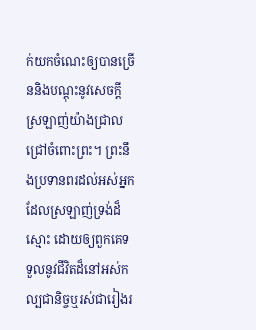ក់យកចំណេះឲ្យបានច្រើននិងបណ្ដុះនូវសេចក្ដីស្រឡាញ់យ៉ាងជ្រាលជ្រៅចំពោះព្រះ។ ព្រះនឹងប្រទានពរដល់អស់អ្នកដែលស្រឡាញ់ទ្រង់ដ៏ស្មោះ ដោយឲ្យពួកគេទទួលនូវជីវិតដ៏នៅអស់កល្បជានិច្ចឬរស់ជារៀងរ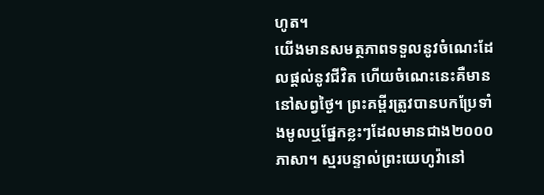ហូត។
យើងមានសមត្ថភាពទទួលនូវចំណេះដែលផ្ដល់នូវជីវិត ហើយចំណេះនេះគឺមាននៅសព្វថ្ងៃ។ ព្រះគម្ពីរត្រូវបានបកប្រែទាំងមូលឬផ្នែកខ្លះៗដែលមានជាង២០០០ភាសា។ ស្មរបន្ទាល់ព្រះយេហូវ៉ានៅ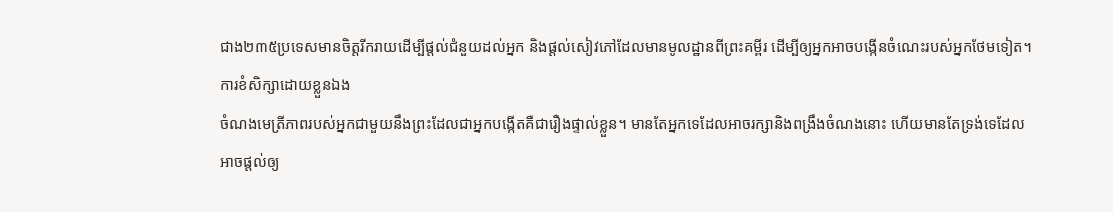ជាង២៣៥ប្រទេសមានចិត្តរីករាយដើម្បីផ្ដល់ជំនួយដល់អ្នក និងផ្ដល់សៀវភៅដែលមានមូលដ្ឋានពីព្រះគម្ពីរ ដើម្បីឲ្យអ្នកអាចបង្កើនចំណេះរបស់អ្នកថែមទៀត។
ការខំសិក្សាដោយខ្លួនឯង
ចំណងមេត្រីភាពរបស់អ្នកជាមួយនឹងព្រះដែលជាអ្នកបង្កើតគឺជារឿងផ្ទាល់ខ្លួន។ មានតែអ្នកទេដែលអាចរក្សានិងពង្រឹងចំណងនោះ ហើយមានតែទ្រង់ទេដែលអាចផ្ដល់ឲ្យ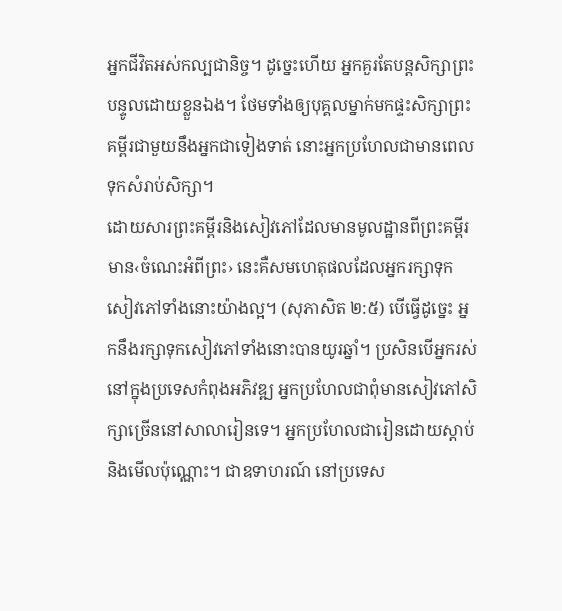អ្នកជីវិតអស់កល្បជានិច្ច។ ដូច្នេះហើយ អ្នកគួរតែបន្តសិក្សាព្រះបន្ទូលដោយខ្លួនឯង។ ថែមទាំងឲ្យបុគ្គលម្នាក់មកផ្ទះសិក្សាព្រះគម្ពីរជាមួយនឹងអ្នកជាទៀងទាត់ នោះអ្នកប្រហែលជាមានពេលទុកសំរាប់សិក្សា។
ដោយសារព្រះគម្ពីរនិងសៀវភៅដែលមានមូលដ្ឋានពីព្រះគម្ពីរមាន‹ចំណេះអំពីព្រះ› នេះគឺសមហេតុផលដែលអ្នករក្សាទុកសៀវភៅទាំងនោះយ៉ាងល្អ។ (សុភាសិត ២:៥) បើធ្វើដូច្នេះ អ្នកនឹងរក្សាទុកសៀវភៅទាំងនោះបានយូរឆ្នាំ។ ប្រសិនបើអ្នករស់នៅក្នុងប្រទេសកំពុងអភិវឌ្ឍ អ្នកប្រហែលជាពុំមានសៀវភៅសិក្សាច្រើននៅសាលារៀនទេ។ អ្នកប្រហែលជារៀនដោយស្ដាប់និងមើលប៉ុណ្ណោះ។ ជាឧទាហរណ៍ នៅប្រទេស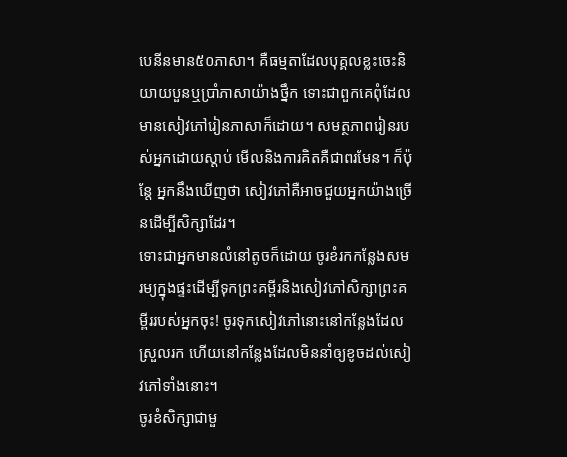បេនីនមាន៥០ភាសា។ គឺធម្មតាដែលបុគ្គលខ្លះចេះនិយាយបួនឬប្រាំភាសាយ៉ាងថ្នឹក ទោះជាពួកគេពុំដែលមានសៀវភៅរៀនភាសាក៏ដោយ។ សមត្ថភាពរៀនរបស់អ្នកដោយស្ដាប់ មើលនិងការគិតគឺជាពរមែន។ ក៏ប៉ុន្តែ អ្នកនឹងឃើញថា សៀវភៅគឺអាចជួយអ្នកយ៉ាងច្រើនដើម្បីសិក្សាដែរ។
ទោះជាអ្នកមានលំនៅតូចក៏ដោយ ចូរខំរកកន្លែងសមរម្យក្នុងផ្ទះដើម្បីទុកព្រះគម្ពីរនិងសៀវភៅសិក្សាព្រះគម្ពីររបស់អ្នកចុះ! ចូរទុកសៀវភៅនោះនៅកន្លែងដែលស្រួលរក ហើយនៅកន្លែងដែលមិននាំឲ្យខូចដល់សៀវភៅទាំងនោះ។
ចូរខំសិក្សាជាមួ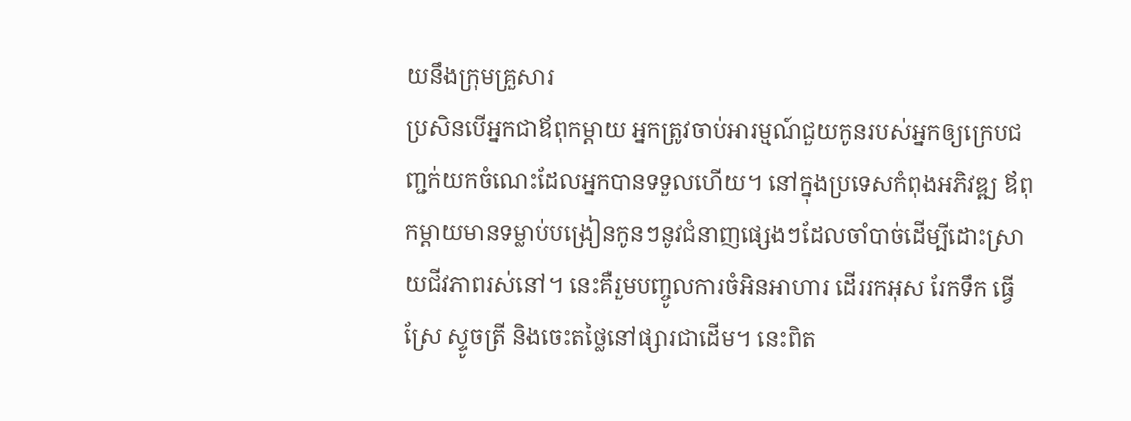យនឹងក្រុមគ្រួសារ
ប្រសិនបើអ្នកជាឪពុកម្ដាយ អ្នកត្រូវចាប់អារម្មណ៍ជួយកូនរបស់អ្នកឲ្យក្រេបជញ្ជក់យកចំណេះដែលអ្នកបានទទួលហើយ។ នៅក្នុងប្រទេសកំពុងអភិវឌ្ឍ ឪពុកម្ដាយមានទម្លាប់បង្រៀនកូនៗនូវជំនាញផ្សេងៗដែលចាំបាច់ដើម្បីដោះស្រាយជីវភាពរស់នៅ។ នេះគឺរួមបញ្ចូលការចំអិនអាហារ ដើររកអុស រែកទឹក ធ្វើស្រែ ស្ទូចត្រី និងចេះតថ្លៃនៅផ្សារជាដើម។ នេះពិត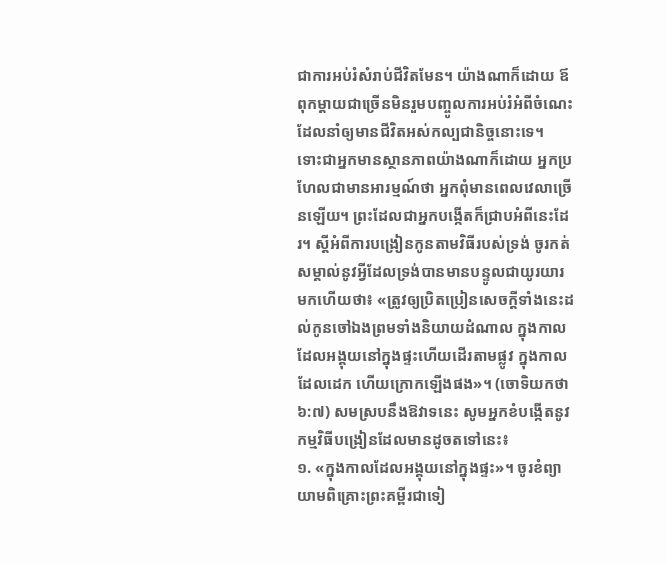ជាការអប់រំសំរាប់ជីវិតមែន។ យ៉ាងណាក៏ដោយ ឪពុកម្ដាយជាច្រើនមិនរួមបញ្ចូលការអប់រំអំពីចំណេះដែលនាំឲ្យមានជីវិតអស់កល្បជានិច្ចនោះទេ។
ទោះជាអ្នកមានស្ថានភាពយ៉ាងណាក៏ដោយ អ្នកប្រហែលជាមានអារម្មណ៍ថា អ្នកពុំមានពេលវេលាច្រើនឡើយ។ ព្រះដែលជាអ្នកបង្កើតក៏ជ្រាបអំពីនេះដែរ។ ស្តីអំពីការបង្រៀនកូនតាមវិធីរបស់ទ្រង់ ចូរកត់សម្គាល់នូវអ្វីដែលទ្រង់បានមានបន្ទូលជាយូរយារមកហើយថា៖ «ត្រូវឲ្យប្រិតប្រៀនសេចក្ដីទាំងនេះដល់កូនចៅឯងព្រមទាំងនិយាយដំណាល ក្នុងកាលដែលអង្គុយនៅក្នុងផ្ទះហើយដើរតាមផ្លូវ ក្នុងកាលដែលដេក ហើយក្រោកឡើងផង»។ (ចោទិយកថា ៦:៧) សមស្របនឹងឱវាទនេះ សូមអ្នកខំបង្កើតនូវកម្មវិធីបង្រៀនដែលមានដូចតទៅនេះ៖
១. «ក្នុងកាលដែលអង្គុយនៅក្នុងផ្ទះ»។ ចូរខំព្យាយាមពិគ្រោះព្រះគម្ពីរជាទៀ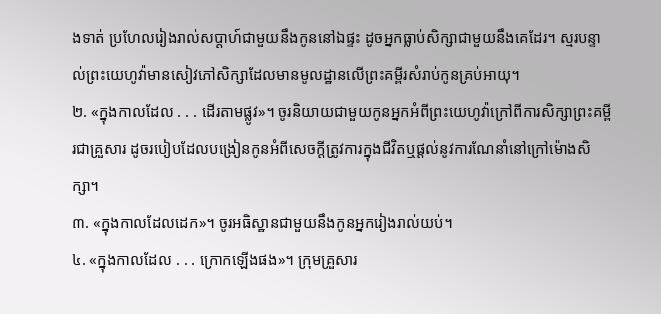ងទាត់ ប្រហែលរៀងរាល់សប្ដាហ៍ជាមួយនឹងកូននៅឯផ្ទះ ដូចអ្នកធ្លាប់សិក្សាជាមួយនឹងគេដែរ។ ស្មរបន្ទាល់ព្រះយេហូវ៉ាមានសៀវភៅសិក្សាដែលមានមូលដ្ឋានលើព្រះគម្ពីរសំរាប់កូនគ្រប់អាយុ។
២. «ក្នុងកាលដែល . . . ដើរតាមផ្លូវ»។ ចូរនិយាយជាមួយកូនអ្នកអំពីព្រះយេហូវ៉ាក្រៅពីការសិក្សាព្រះគម្ពីរជាគ្រួសារ ដូចរបៀបដែលបង្រៀនកូនអំពីសេចក្ដីត្រូវការក្នុងជីវិតឬផ្ដល់នូវការណែនាំនៅក្រៅម៉ោងសិក្សា។
៣. «ក្នុងកាលដែលដេក»។ ចូរអធិស្ឋានជាមួយនឹងកូនអ្នករៀងរាល់យប់។
៤. «ក្នុងកាលដែល . . . ក្រោកឡើងផង»។ ក្រុមគ្រួសារ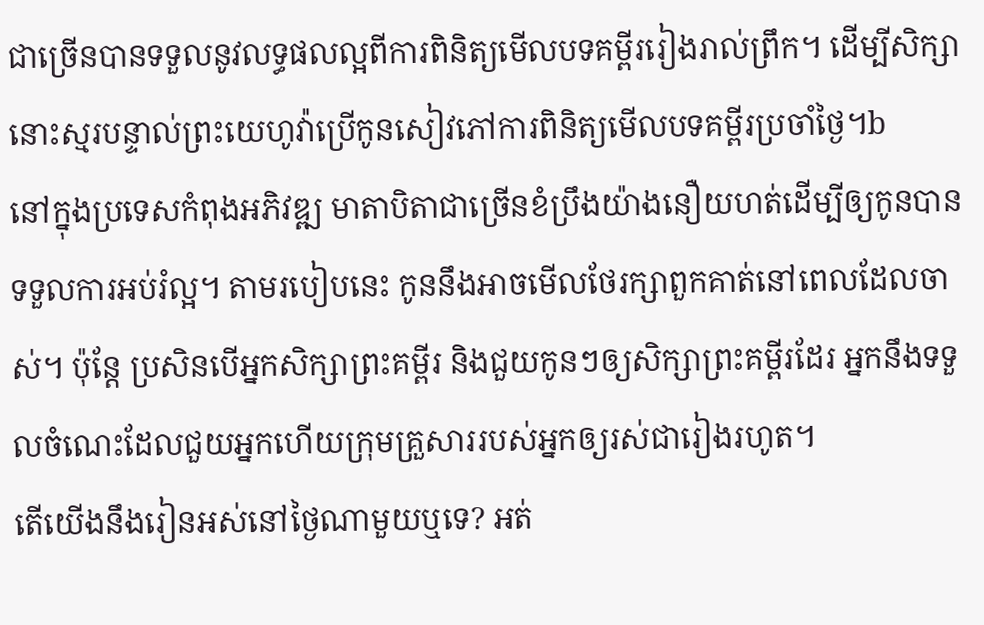ជាច្រើនបានទទួលនូវលទ្ធផលល្អពីការពិនិត្យមើលបទគម្ពីររៀងរាល់ព្រឹក។ ដើម្បីសិក្សា នោះស្មរបន្ទាល់ព្រះយេហូវ៉ាប្រើកូនសៀវភៅការពិនិត្យមើលបទគម្ពីរប្រចាំថ្ងៃ។b
នៅក្នុងប្រទេសកំពុងអភិវឌ្ឍ មាតាបិតាជាច្រើនខំប្រឹងយ៉ាងនឿយហត់ដើម្បីឲ្យកូនបានទទួលការអប់រំល្អ។ តាមរបៀបនេះ កូននឹងអាចមើលថែរក្សាពួកគាត់នៅពេលដែលចាស់។ ប៉ុន្តែ ប្រសិនបើអ្នកសិក្សាព្រះគម្ពីរ និងជួយកូនៗឲ្យសិក្សាព្រះគម្ពីរដែរ អ្នកនឹងទទួលចំណេះដែលជួយអ្នកហើយក្រុមគ្រួសាររបស់អ្នកឲ្យរស់ជារៀងរហូត។
តើយើងនឹងរៀនអស់នៅថ្ងៃណាមួយឬទេ? អត់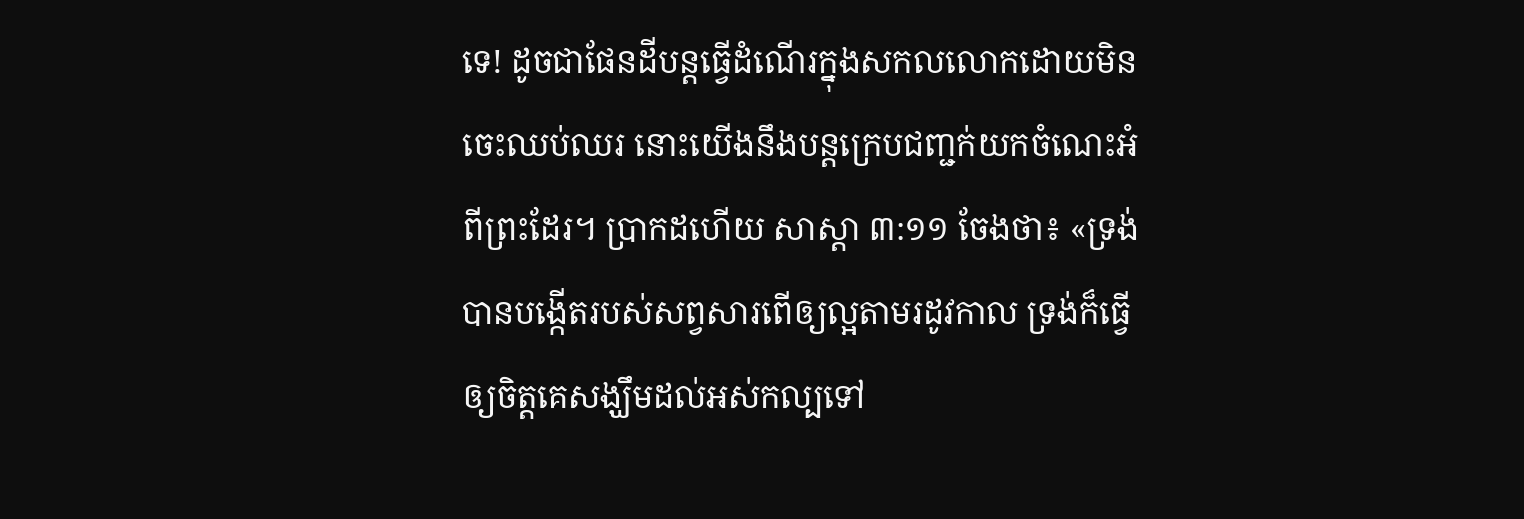ទេ! ដូចជាផែនដីបន្តធ្វើដំណើរក្នុងសកលលោកដោយមិនចេះឈប់ឈរ នោះយើងនឹងបន្តក្រេបជញ្ជក់យកចំណេះអំពីព្រះដែរ។ ប្រាកដហើយ សាស្ដា ៣:១១ ចែងថា៖ «ទ្រង់បានបង្កើតរបស់សព្វសារពើឲ្យល្អតាមរដូវកាល ទ្រង់ក៏ធ្វើឲ្យចិត្តគេសង្ឃឹមដល់អស់កល្បទៅ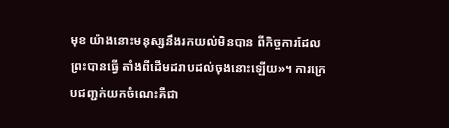មុខ យ៉ាងនោះមនុស្សនឹងរកយល់មិនបាន ពីកិច្ចការដែលព្រះបានធ្វើ តាំងពីដើមដរាបដល់ចុងនោះឡើយ»។ ការក្រេបជញ្ជក់យកចំណេះគឺជា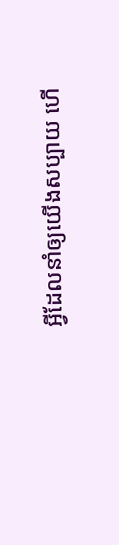អ្វីដែលនាំឲ្យយើងសប្បាយ ហើ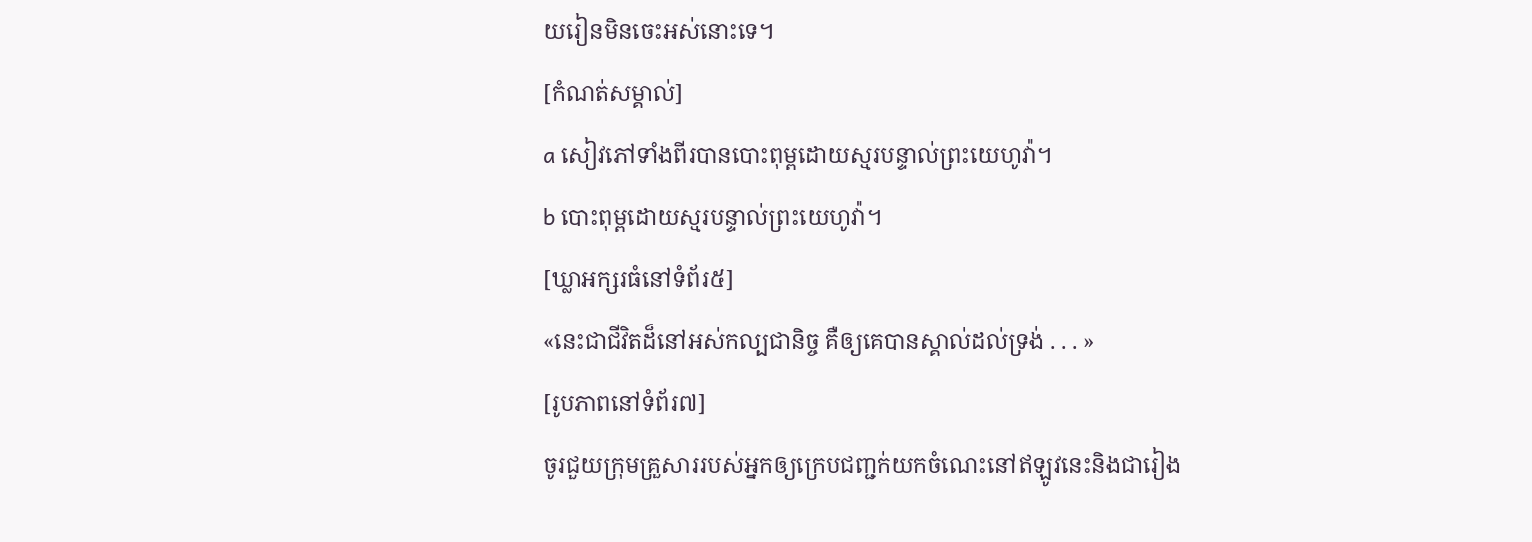យរៀនមិនចេះអស់នោះទេ។
[កំណត់សម្គាល់]
a សៀវភៅទាំងពីរបានបោះពុម្ពដោយស្មរបន្ទាល់ព្រះយេហូវ៉ា។
b បោះពុម្ពដោយស្មរបន្ទាល់ព្រះយេហូវ៉ា។
[ឃ្លាអក្សរធំនៅទំព័រ៥]
«នេះជាជីវិតដ៏នៅអស់កល្បជានិច្ច គឺឲ្យគេបានស្គាល់ដល់ទ្រង់ . . . »
[រូបភាពនៅទំព័រ៧]
ចូរជួយក្រុមគ្រួសាររបស់អ្នកឲ្យក្រេបជញ្ជក់យកចំណេះនៅឥឡូវនេះនិងជារៀង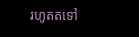រហូតតទៅ